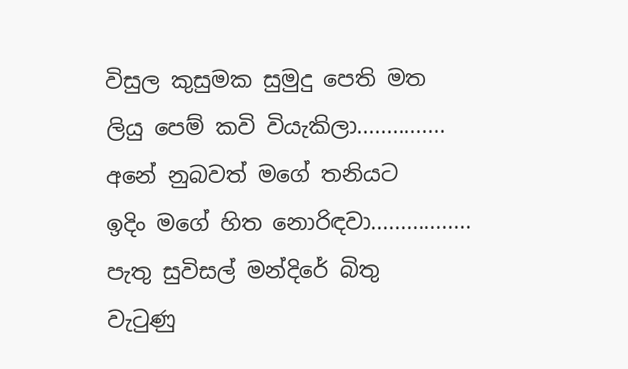විසුල කුසුමක සුමුදු පෙති මත
ලියු පෙම් කවි වියැකිලා...............
අනේ නුබවත් මගේ තනියට
ඉදිං මගේ හිත නොරිඳවා.................
පැතු සුවිසල් මන්දිරේ බිතු
වැටුණු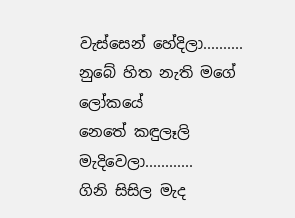වැස්සෙන් හේදිලා..........
නුබේ හිත නැති මගේ ලෝකයේ
නෙතේ කඳුලෑලි මැදිවෙලා............
ගිනි සිසිල මැද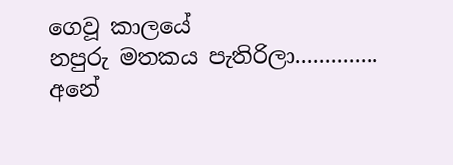ගෙවූ කාලයේ
නපුරු මතකය පැතිරිලා..............
අනේ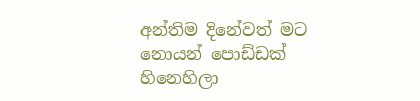අන්තිම දිනේවත් මට නොයන් පොඩ්ඩක් හිනෙහිලා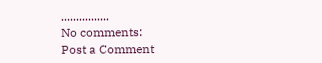................
No comments:
Post a Comment